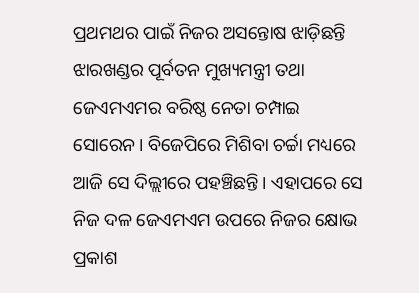ପ୍ରଥମଥର ପାଇଁ ନିଜର ଅସନ୍ତୋଷ ଝାଡ଼ିଛନ୍ତି ଝାରଖଣ୍ଡର ପୂର୍ବତନ ମୁଖ୍ୟମନ୍ତ୍ରୀ ତଥା ଜେଏମଏମର ବରିଷ୍ଠ ନେତା ଚମ୍ପାଇ ସୋରେନ। ବିଜେପିରେ ମିଶିବା ଚର୍ଚ୍ଚା ମଧ୍ୟରେ ଆଜି ସେ ଦିଲ୍ଲୀରେ ପହଞ୍ଚିଛନ୍ତି। ଏହାପରେ ସେ ନିଜ ଦଳ ଜେଏମଏମ ଉପରେ ନିଜର କ୍ଷୋଭ ପ୍ରକାଶ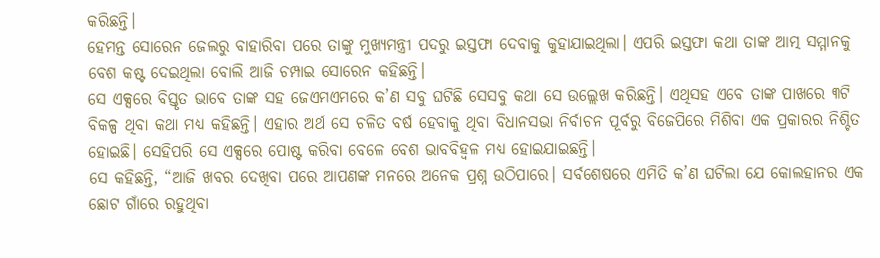କରିଛନ୍ତି।
ହେମନ୍ତ ସୋରେନ ଜେଲରୁ ବାହାରିବା ପରେ ତାଙ୍କୁ ମୁଖ୍ୟମନ୍ତ୍ରୀ ପଦରୁ ଇସ୍ତଫା ଦେବାକୁ କୁହାଯାଇଥିଲା। ଏପରି ଇସ୍ତଫା କଥା ତାଙ୍କ ଆତ୍ମ ସମ୍ମାନକୁ ବେଶ କଷ୍ଟ ଦେଇଥିଲା ବୋଲି ଆଜି ଚମ୍ପାଇ ସୋରେନ କହିଛନ୍ତି।
ସେ ଏକ୍ସରେ ବିସ୍ତୃତ ଭାବେ ତାଙ୍କ ସହ ଜେଏମଏମରେ କ’ଣ ସବୁ ଘଟିଛି ସେସବୁ କଥା ସେ ଉଲ୍ଲେଖ କରିଛନ୍ତି। ଏଥିସହ ଏବେ ତାଙ୍କ ପାଖରେ ୩ଟି ବିକଳ୍ପ ଥିବା କଥା ମଧ୍ୟ କହିଛନ୍ତି। ଏହାର ଅର୍ଥ ସେ ଚଳିତ ବର୍ଷ ହେବାକୁ ଥିବା ବିଧାନସଭା ନିର୍ବାଚନ ପୂର୍ବରୁ ବିଜେପିରେ ମିଶିବା ଏକ ପ୍ରକାରର ନିଶ୍ଚିତ ହୋଇଛି। ସେହିପରି ସେ ଏକ୍ସରେ ପୋଷ୍ଟ କରିବା ବେଳେ ବେଶ ଭାବବିହ୍ୱଳ ମଧ୍ୟ ହୋଇଯାଇଛନ୍ତି।
ସେ କହିଛନ୍ତି, “ଆଜି ଖବର ଦେଖିବା ପରେ ଆପଣଙ୍କ ମନରେ ଅନେକ ପ୍ରଶ୍ନ ଉଠିପାରେ। ସର୍ବଶେଷରେ ଏମିତି କ’ଣ ଘଟିଲା ଯେ କୋଲହାନର ଏକ ଛୋଟ ଗାଁରେ ରହୁଥିବା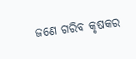ଜଣେ ଗରିବ କୃଷକର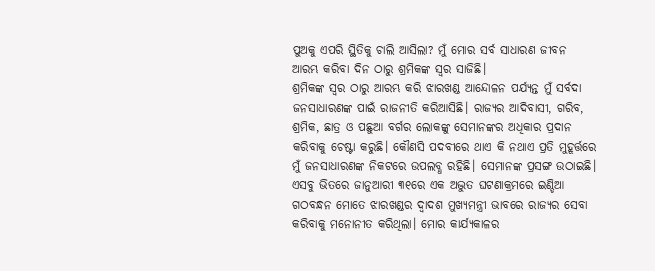ପୁଅକୁ ଏପରି ସ୍ଥିତିକୁ ଚାଲି ଆସିଲା? ମୁଁ ମୋର ସର୍ବ ସାଧାରଣ ଜୀବନ ଆରମ୍ଭ କରିବା ଦିନ ଠାରୁ ଶ୍ରମିକଙ୍କ ସ୍ୱର ସାଜିଛି।
ଶ୍ରମିକଙ୍କ ସ୍ୱର ଠାରୁ ଆରମ୍ଭ କରି ଝାରଖଣ୍ଡ ଆନ୍ଦୋଳନ ପର୍ଯ୍ୟନ୍ତ ମୁଁ ସର୍ବଦା ଜନସାଧାରଣଙ୍କ ପାଇଁ ରାଜନୀତି କରିଆସିଛି। ରାଜ୍ୟର ଆଦିବାସୀ, ଗରିବ, ଶ୍ରମିକ, ଛାତ୍ର ଓ ପଛୁଆ ବର୍ଗର ଲୋକଙ୍କୁ ସେମାନଙ୍କର ଅଧିକାର ପ୍ରଦାନ କରିବାକୁ ଚେଷ୍ଟା କରୁଛି। କୌଣସି ପଦବୀରେ ଥାଏ କି ନଥାଏ ପ୍ରତି ମୁହୂର୍ତ୍ତରେ ମୁଁ ଜନସାଧାରଣଙ୍କ ନିକଟରେ ଉପଲବ୍ଧ ରହିଛି। ସେମାନଙ୍କ ପ୍ରସଙ୍ଗ ଉଠାଇଛି।
ଏସବୁ ଭିତରେ ଜାନୁଆରୀ ୩୧ରେ ଏକ ଅଦ୍ଭୁତ ଘଟଣାକ୍ରମରେ ଇଣ୍ଡିଆ ଗଠବନ୍ଧନ ମୋତେ ଝାରଖଣ୍ଡର ଦ୍ୱାଦଶ ମୁଖ୍ୟମନ୍ତ୍ରୀ ଭାବରେ ରାଜ୍ୟର ସେବା କରିବାକୁ ମନୋନୀତ କରିଥିଲା। ମୋର କାର୍ଯ୍ୟକାଳର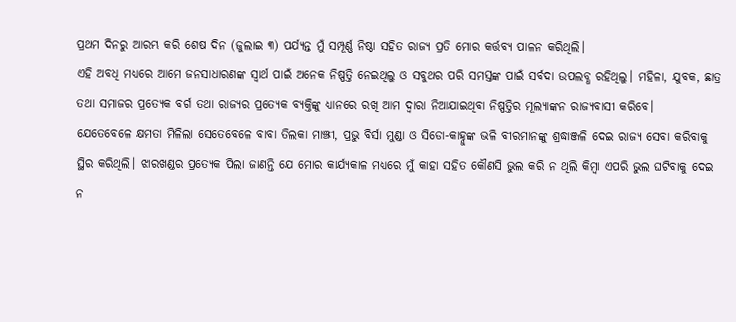ପ୍ରଥମ ଦିନରୁ ଆରମ୍ଭ କରି ଶେଷ ଦିନ (ଜୁଲାଇ ୩) ପର୍ଯ୍ୟନ୍ତ ମୁଁ ସମ୍ପୂର୍ଣ୍ଣ ନିଷ୍ଠା ସହିତ ରାଜ୍ୟ ପ୍ରତି ମୋର କର୍ତ୍ତବ୍ୟ ପାଳନ କରିଥିଲି।
ଏହି ଅବଧି ମଧ୍ୟରେ ଆମେ ଜନସାଧାରଣଙ୍କ ସ୍ୱାର୍ଥ ପାଇଁ ଅନେକ ନିଷ୍ପତ୍ତି ନେଇଥିଲୁ ଓ ସବୁଥର ପରି ସମସ୍ତଙ୍କ ପାଇଁ ସର୍ବଦା ଉପଲବ୍ଧ ରହିଥିଲୁ। ମହିଳା, ଯୁବକ, ଛାତ୍ର ତଥା ସମାଜର ପ୍ରତ୍ୟେକ ବର୍ଗ ତଥା ରାଜ୍ୟର ପ୍ରତ୍ୟେକ ବ୍ୟକ୍ତିଙ୍କୁ ଧ୍ୟାନରେ ରଖି ଆମ ଦ୍ୱାରା ନିଆଯାଇଥିବା ନିଷ୍ପତ୍ତିର ମୂଲ୍ୟାଙ୍କନ ରାଜ୍ୟବାସୀ କରିବେ।
ଯେତେବେଳେ କ୍ଷମତା ମିଳିଲା ସେତେବେଳେ ବାବା ତିଲକା ମାଞ୍ଝୀ, ପ୍ରଭୁ ବିର୍ସା ମୁଣ୍ଡା ଓ ସିଡୋ-କାହ୍ନୁଙ୍କ ଭଳି ବୀରମାନଙ୍କୁ ଶ୍ରଦ୍ଧାଞ୍ଜଳି ଦେଇ ରାଜ୍ୟ ସେବା କରିବାକୁ ସ୍ଥିର କରିଥିଲି। ଝାରଖଣ୍ଡର ପ୍ରତ୍ୟେକ ପିଲା ଜାଣନ୍ତି ଯେ ମୋର କାର୍ଯ୍ୟକାଳ ମଧ୍ୟରେ ମୁଁ କାହା ସହିତ କୌଣସି ଭୁଲ କରି ନ ଥିଲି କିମ୍ବା ଏପରି ଭୁଲ ଘଟିବାକୁ ଦେଇ ନ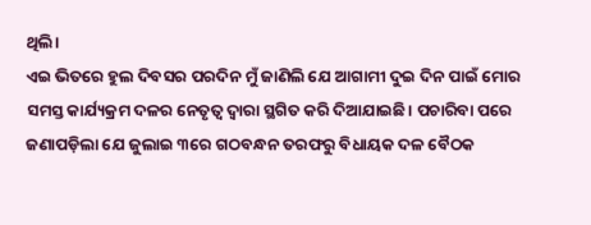ଥିଲି।
ଏଇ ଭିତରେ ହୁଲ ଦିବସର ପରଦିନ ମୁଁ ଜାଣିଲି ଯେ ଆଗାମୀ ଦୁଇ ଦିନ ପାଇଁ ମୋର ସମସ୍ତ କାର୍ଯ୍ୟକ୍ରମ ଦଳର ନେତୃତ୍ୱ ଦ୍ୱାରା ସ୍ଥଗିତ କରି ଦିଆଯାଇଛି। ପଚାରିବା ପରେ ଜଣାପଡ଼ିଲା ଯେ ଜୁଲାଇ ୩ରେ ଗଠବନ୍ଧନ ତରଫରୁ ବିଧାୟକ ଦଳ ବୈଠକ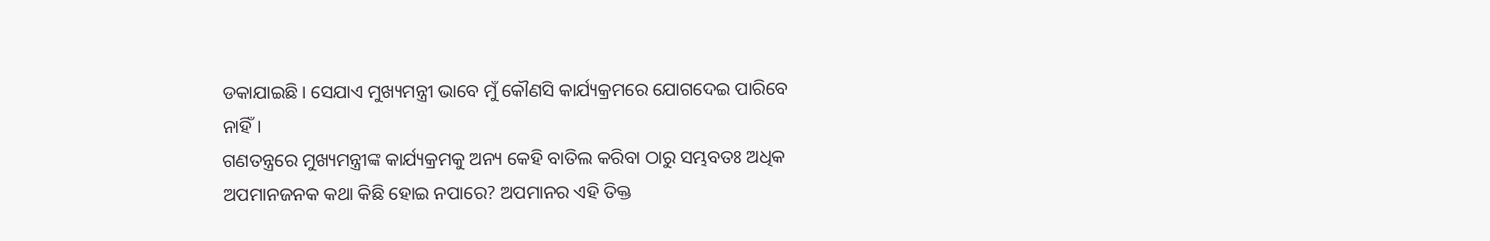ଡକାଯାଇଛି। ସେଯାଏ ମୁଖ୍ୟମନ୍ତ୍ରୀ ଭାବେ ମୁଁ କୌଣସି କାର୍ଯ୍ୟକ୍ରମରେ ଯୋଗଦେଇ ପାରିବେ ନାହିଁ।
ଗଣତନ୍ତ୍ରରେ ମୁଖ୍ୟମନ୍ତ୍ରୀଙ୍କ କାର୍ଯ୍ୟକ୍ରମକୁ ଅନ୍ୟ କେହି ବାତିଲ କରିବା ଠାରୁ ସମ୍ଭବତଃ ଅଧିକ ଅପମାନଜନକ କଥା କିଛି ହୋଇ ନପାରେ? ଅପମାନର ଏହି ତିକ୍ତ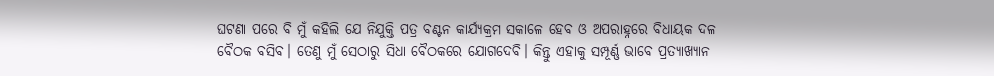ଘଟଣା ପରେ ବି ମୁଁ କହିଲି ଯେ ନିଯୁକ୍ତି ପତ୍ର ବଣ୍ଟନ କାର୍ଯ୍ୟକ୍ରମ ସକାଳେ ହେବ ଓ ଅପରାହ୍ନରେ ବିଧାୟକ ଦଳ ବୈଠକ ବସିବ। ତେଣୁ ମୁଁ ସେଠାରୁ ସିଧା ବୈଠକରେ ଯୋଗଦେବି। କିନ୍ତୁ ଏହାକୁ ସମ୍ପୂର୍ଣ୍ଣ ଭାବେ ପ୍ରତ୍ୟାଖ୍ୟାନ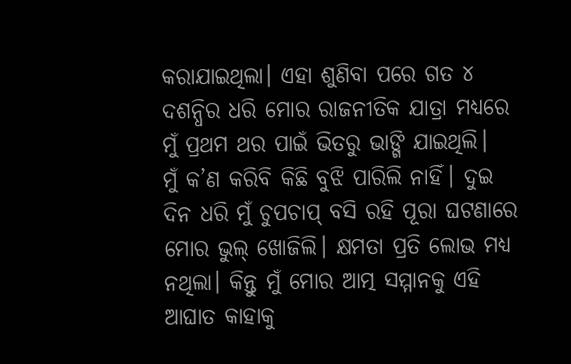କରାଯାଇଥିଲା। ଏହା ଶୁଣିବା ପରେ ଗତ ୪ ଦଶନ୍ଧିର ଧରି ମୋର ରାଜନୀତିକ ଯାତ୍ରା ମଧ୍ୟରେ ମୁଁ ପ୍ରଥମ ଥର ପାଇଁ ଭିତରୁ ଭାଙ୍ଗି ଯାଇଥିଲି।
ମୁଁ କ’ଣ କରିବି କିଛି ବୁଝି ପାରିଲି ନାହିଁ। ଦୁଇ ଦିନ ଧରି ମୁଁ ଚୁପଚାପ୍ ବସି ରହି ପୂରା ଘଟଣାରେ ମୋର ଭୁଲ୍ ଖୋଜିଲି। କ୍ଷମତା ପ୍ରତି ଲୋଭ ମଧ୍ୟ ନଥିଲା। କିନ୍ତୁ ମୁଁ ମୋର ଆତ୍ମ ସମ୍ମାନକୁ ଏହି ଆଘାତ କାହାକୁ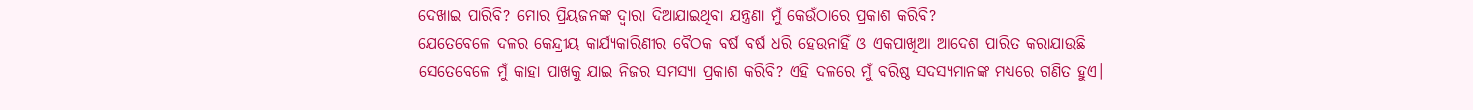ଦେଖାଇ ପାରିବି? ମୋର ପ୍ରିୟଜନଙ୍କ ଦ୍ୱାରା ଦିଆଯାଇଥିବା ଯନ୍ତ୍ରଣା ମୁଁ କେଉଁଠାରେ ପ୍ରକାଶ କରିବି?
ଯେତେବେଳେ ଦଳର କେନ୍ଦ୍ରୀୟ କାର୍ଯ୍ୟକାରିଣୀର ବୈଠକ ବର୍ଷ ବର୍ଷ ଧରି ହେଉନାହିଁ ଓ ଏକପାଖିଆ ଆଦେଶ ପାରିତ କରାଯାଉଛି ସେତେବେଳେ ମୁଁ କାହା ପାଖକୁ ଯାଇ ନିଜର ସମସ୍ୟା ପ୍ରକାଶ କରିବି? ଏହି ଦଳରେ ମୁଁ ବରିଷ୍ଠ ସଦସ୍ୟମାନଙ୍କ ମଧ୍ୟରେ ଗଣିତ ହୁଏ।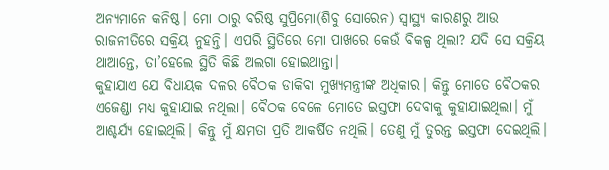ଅନ୍ୟମାନେ କନିଷ୍ଠ। ମୋ ଠାରୁ ବରିଷ୍ଠ ସୁପ୍ରିମୋ(ଶିବୁ ସୋରେନ) ସ୍ୱାସ୍ଥ୍ୟ କାରଣରୁ ଆଉ ରାଜନୀତିରେ ସକ୍ରିୟ ନୁହନ୍ତି। ଏପରି ସ୍ଥିତିରେ ମୋ ପାଖରେ କେଉଁ ବିକଳ୍ପ ଥିଲା? ଯଦି ସେ ସକ୍ରିୟ ଥାଆନ୍ତେ, ତା’ହେଲେ ସ୍ଥିତି କିଛି ଅଲଗା ହୋଇଥାନ୍ତା।
କୁହାଯାଏ ଯେ ବିଧାୟକ ଦଳର ବୈଠକ ଡାକିବା ମୁଖ୍ୟମନ୍ତ୍ରୀଙ୍କ ଅଧିକାର। କିନ୍ତୁ ମୋତେ ବୈଠକର ଏଜେଣ୍ଡା ମଧ୍ୟ କୁହାଯାଇ ନଥିଲା। ବୈଠକ ବେଳେ ମୋତେ ଇସ୍ତଫା ଦେବାକୁ କୁହାଯାଇଥିଲା। ମୁଁ ଆଶ୍ଚର୍ଯ୍ୟ ହୋଇଥିଲି। କିନ୍ତୁ ମୁଁ କ୍ଷମତା ପ୍ରତି ଆକର୍ଷିତ ନଥିଲି। ତେଣୁ ମୁଁ ତୁରନ୍ତ ଇସ୍ତଫା ଦେଇଥିଲି।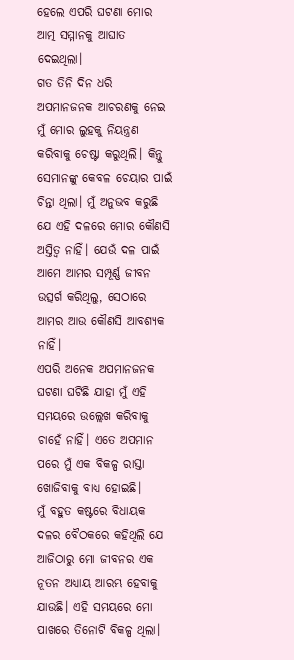ହେଲେ ଏପରି ଘଟଣା ମୋର ଆତ୍ମ ସମ୍ମାନକୁ ଆଘାତ ଦେଇଥିଲା।
ଗତ ତିନି ଦିନ ଧରି ଅପମାନଜନକ ଆଚରଣକୁ ନେଇ ମୁଁ ମୋର ଲୁହକୁ ନିୟନ୍ତ୍ରଣ କରିବାକୁ ଚେଷ୍ଟା କରୁଥିଲି। କିନ୍ତୁ ସେମାନଙ୍କୁ କେବଳ ଚେୟାର ପାଇଁ ଚିନ୍ତା ଥିଲା। ମୁଁ ଅନୁଭବ କରୁଛି ଯେ ଏହି ଦଳରେ ମୋର କୌଣସି ଅସ୍ତିତ୍ୱ ନାହିଁ। ଯେଉଁ ଦଳ ପାଇଁ ଆମେ ଆମର ସମ୍ପୂର୍ଣ୍ଣ ଜୀବନ ଉତ୍ସର୍ଗ କରିଥିଲୁ, ସେଠାରେ ଆମର ଆଉ କୌଣସି ଆବଶ୍ୟକ ନାହିଁ।
ଏପରି ଅନେକ ଅପମାନଜନକ ଘଟଣା ଘଟିଛି ଯାହା ମୁଁ ଏହି ସମୟରେ ଉଲ୍ଲେଖ କରିବାକୁ ଚାହେଁ ନାହିଁ। ଏତେ ଅପମାନ ପରେ ମୁଁ ଏକ ବିକଳ୍ପ ରାସ୍ତା ଖୋଜିବାକୁ ବାଧ୍ୟ ହୋଇଛି।
ମୁଁ ବହୁତ କଷ୍ଟରେ ବିଧାୟକ ଦଳର ବୈଠକରେ କହିଥିଲି ଯେ ଆଜିଠାରୁ ମୋ ଜୀବନର ଏକ ନୂତନ ଅଧ୍ୟାୟ ଆରମ୍ଭ ହେବାକୁ ଯାଉଛି। ଏହି ସମୟରେ ମୋ ପାଖରେ ତିନୋଟି ବିକଳ୍ପ ଥିଲା।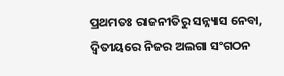ପ୍ରଥମତଃ ରାଜନୀତିରୁ ସନ୍ନ୍ୟାସ ନେବା, ଦ୍ୱିତୀୟରେ ନିଜର ଅଲଗା ସଂଗଠନ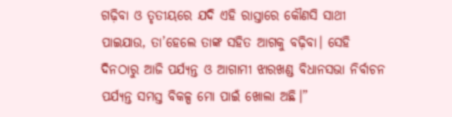ଗଢ଼ିବା ଓ ତୃତୀୟରେ ଯଦି ଏହି ରାସ୍ତାରେ କୌଣସି ସାଥୀ ପାଇଯାଉ, ତା’ହେଲେ ତାଙ୍କ ସହିତ ଆଗକୁ ବଢ଼ିବା। ସେହି ଦିନଠାରୁ ଆଜି ପର୍ଯ୍ୟନ୍ତ ଓ ଆଗାମୀ ଝାରଖଣ୍ଡ ବିଧାନସଭା ନିର୍ବାଚନ ପର୍ଯ୍ୟନ୍ତ ସମସ୍ତ ବିକଳ୍ପ ମୋ ପାଇଁ ଖୋଲା ଅଛି।”